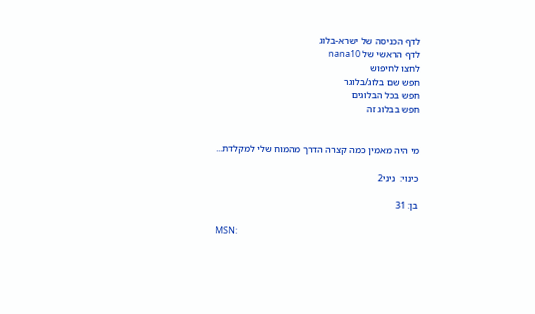לדף הכניסה של ישרא-בלוג
לדף הראשי של nana10
לחצו לחיפוש
חפש שם בלוג/בלוגר
חפש בכל הבלוגים
חפש בבלוג זה


מי היה מאמין כמה קצרה הדרך מהמוח שלי למקלדת...

כינוי:  נִינִי2

בן: 31

MSN: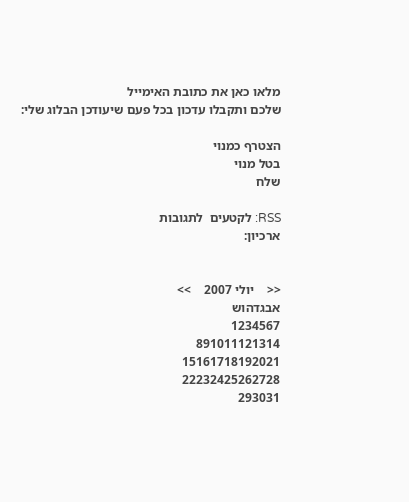מלאו כאן את כתובת האימייל
שלכם ותקבלו עדכון בכל פעם שיעודכן הבלוג שלי:

הצטרף כמנוי
בטל מנוי
שלח

RSS: לקטעים  לתגובות
ארכיון:


<<    יולי 2007    >>
אבגדהוש
1234567
891011121314
15161718192021
22232425262728
293031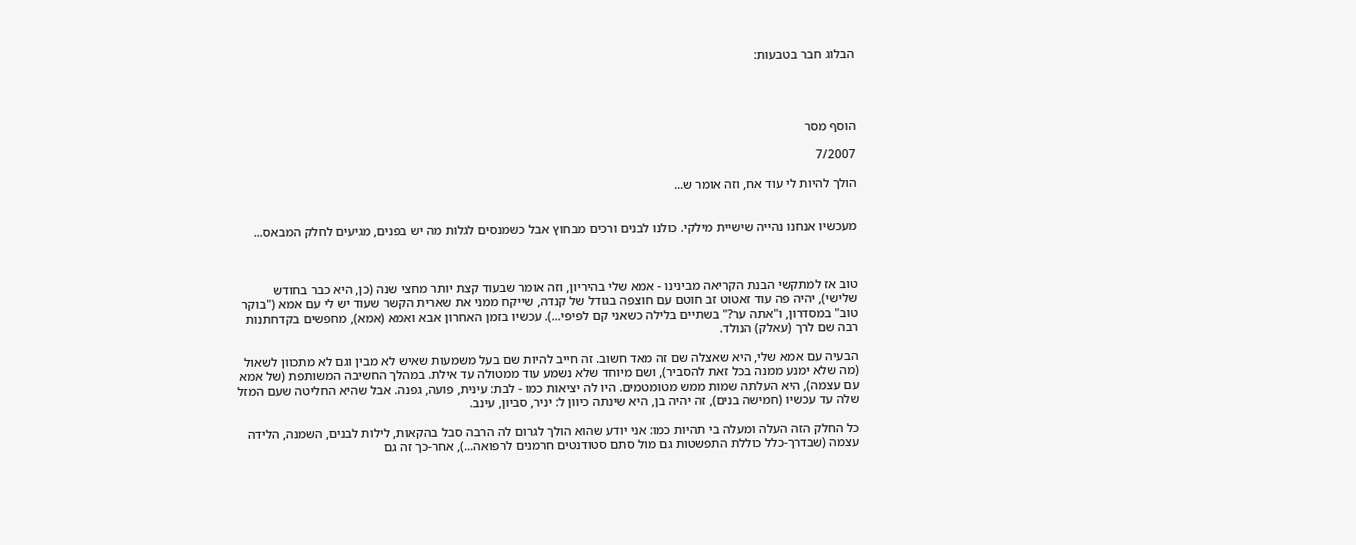הבלוג חבר בטבעות:




הוסף מסר

7/2007

הולך להיות לי עוד אח, וזה אומר ש...


מעכשיו אנחנו נהייה שישיית מילקי. כולנו לבנים ורכים מבחוץ אבל כשמנסים לגלות מה יש בפנים, מגיעים לחלק המבאס...



טוב אז למתקשי הבנת הקריאה מבינינו - אמא שלי בהיריון, וזה אומר שבעוד קצת יותר מחצי שנה (כן, היא כבר בחודש שלישי), יהיה פה עוד זאטוט זב חוטם עם חוצפה בגודל של קנדה, שייקח ממני את שארית הקשר שעוד יש לי עם אמא ("בוקר טוב" במסדרון, ו"אתה ער?" בשתיים בלילה כשאני קם לפיפי...). עכשיו בזמן האחרון אבא ואמא (אמא), מחפשים בקדחתנות רבה שם לרך (עאלק) הנולד.

הבעיה עם אמא שלי, היא שאצלה שם זה מאד חשוב. זה חייב להיות שם בעל משמעות שאיש לא מבין וגם לא מתכוון לשאול (מה שלא ימנע ממנה בכל זאת להסביר), ושם מיוחד שלא נשמע עוד ממטולה עד אילת. במהלך החשיבה המשותפת (של אמא עם עצמה), היא העלתה שמות ממש מטומטמים. היו לה יציאות כמו - לבת: עינית, פועה, גפנה. אבל שהיא החליטה שעם המזל שלה עד עכשיו (חמישה בנים), זה יהיה בן, היא שינתה כיוון ל: יניר, סביון, עינב.

כל החלק הזה העלה ומעלה בי תהיות כמו: אני יודע שהוא הולך לגרום לה הרבה סבל בהקאות, לילות לבנים, השמנה, הלידה עצמה (שבדרך-כלל כוללת התפשטות גם מול סתם סטודנטים חרמנים לרפואה...), אחר-כך זה גם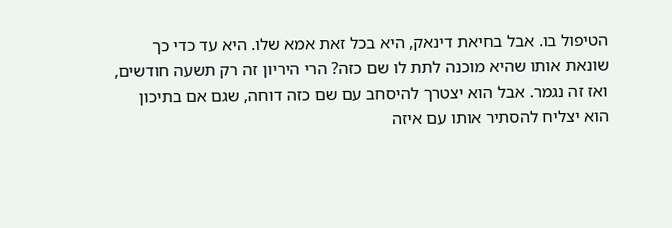הטיפול בו. אבל בחיאת דינאק, היא בכל זאת אמא שלו. היא עד כדי כך שונאת אותו שהיא מוכנה לתת לו שם כזה? הרי היריון זה רק תשעה חודשים, ואז זה נגמר. אבל הוא יצטרך להיסחב עם שם כזה דוחה, שגם אם בתיכון הוא יצליח להסתיר אותו עם איזה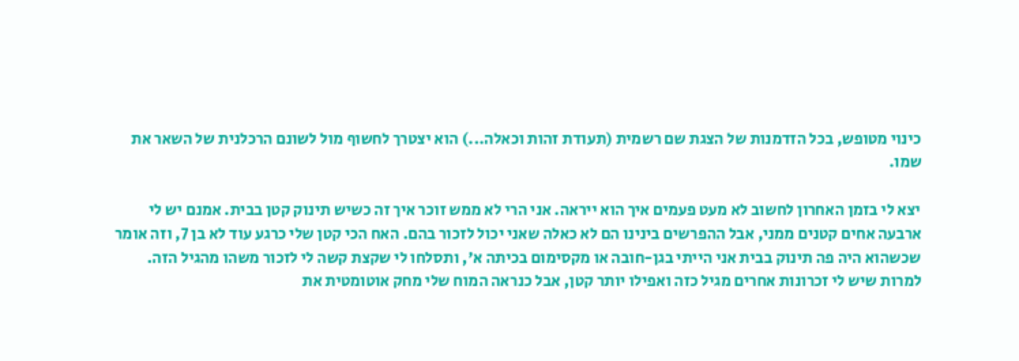כינוי מטופש, בכל הזדמנות של הצגת שם רשמית (תעודת זהות וכאלה...) הוא יצטרך לחשוף מול לשונם הרכלנית של השאר את שמו.

יצא לי בזמן האחרון לחשוב לא מעט פעמים איך הוא ייראה. אני הרי לא ממש זוכר איך זה כשיש תינוק קטן בבית. אמנם יש לי ארבעה אחים קטנים ממני, אבל ההפרשים בינינו הם לא כאלה שאני יכול לזכור בהם. האח הכי קטן שלי כרגע עוד לא בן 7, וזה אומר שכשהוא היה פה תינוק בבית אני הייתי בגן-חובה או מקסימום בכיתה א', ותסלחו לי שקצת קשה לי לזכור משהו מהגיל הזה. למרות שיש לי זכרונות אחרים מגיל כזה ואפילו יותר קטן, אבל כנראה המוח שלי מחק אוטומטית את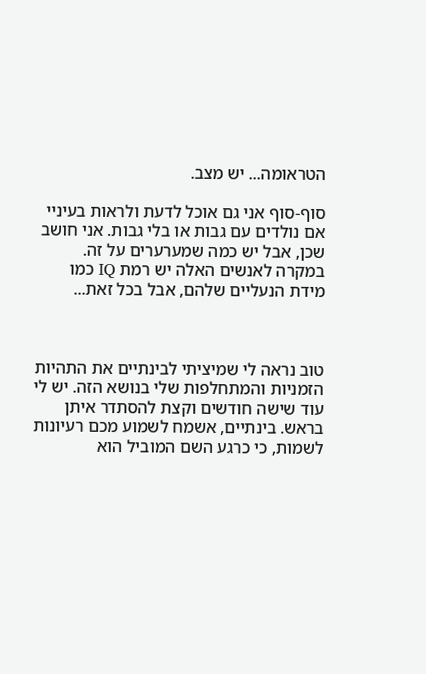הטראומה... יש מצב.

סוף-סוף אני גם אוכל לדעת ולראות בעיניי אם נולדים עם גבות או בלי גבות. אני חושב שכן, אבל יש כמה שמערערים על זה. במקרה לאנשים האלה יש רמת IQ כמו מידת הנעליים שלהם, אבל בכל זאת...



טוב נראה לי שמיציתי לבינתיים את התהיות הזמניות והמתחלפות שלי בנושא הזה. יש לי עוד שישה חודשים וקצת להסתדר איתן בראש. בינתיים, אשמח לשמוע מכם רעיונות לשמות, כי כרגע השם המוביל הוא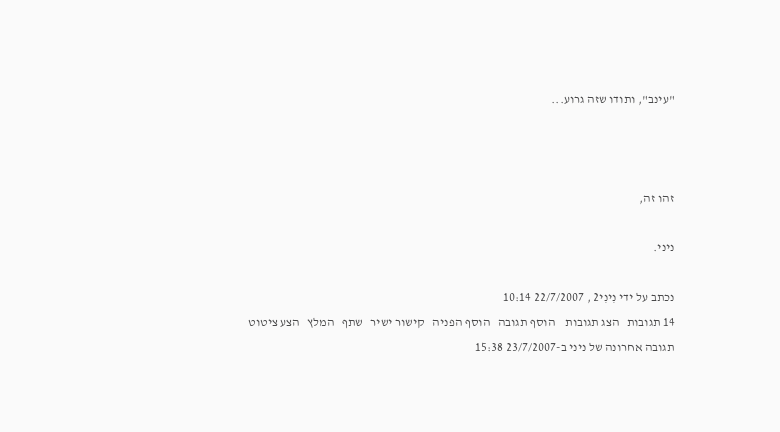"עינב", ותודו שזה גרוע...



זהו זה,

ניני.

נכתב על ידי נִינִי2 , 22/7/2007 10:14
14 תגובות   הצג תגובות    הוסף תגובה   הוסף הפניה   קישור ישיר   שתף   המלץ   הצע ציטוט
תגובה אחרונה של ניני ב-23/7/2007 15:38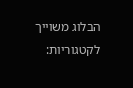הבלוג משוייך לקטגוריות: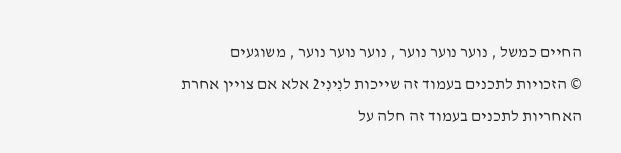החיים כמשל , נוער נוער נוער , נוער נוער נוער , משוגעים
© הזכויות לתכנים בעמוד זה שייכות לנִינִי2 אלא אם צויין אחרת
האחריות לתכנים בעמוד זה חלה על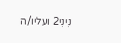נִינִי2 ועליו/ה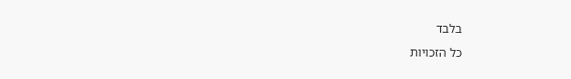בלבד
כל הזכויות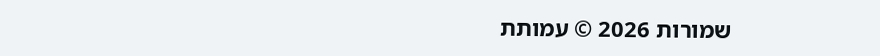שמורות 2026 © עמותת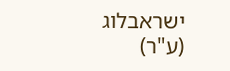ישראבלוג (ע"ר)